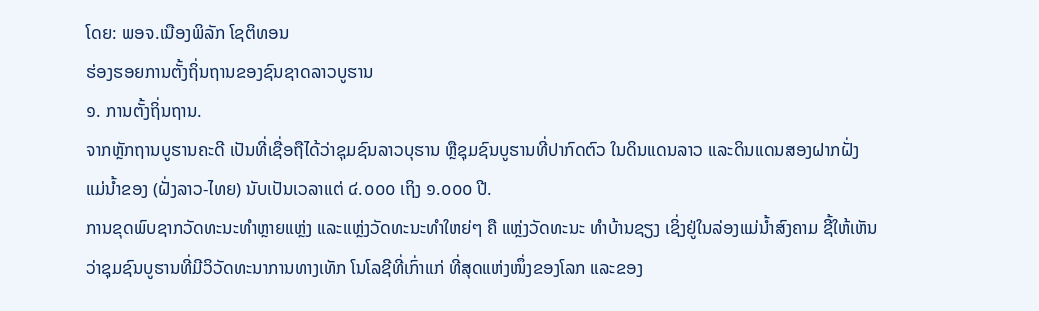ໂດຍ: ພອຈ.ເນືອງພິລັກ ໂຊຕິທອນ
ຮ່ອງຮອຍການຕັ້ງຖິ່ນຖານຂອງຊົນຊາດລາວບູຮານ
໑. ການຕັ້ງຖິ່ນຖານ.
ຈາກຫຼັກຖານບູຮານຄະດີ ເປັນທີ່ເຊື່ອຖືໄດ້ວ່າຊຸມຊົນລາວບຸຮານ ຫຼືຊຸມຊົນບູຮານທີ່ປາກົດຕົວ ໃນດິນແດນລາວ ແລະດິນແດນສອງຝາກຝັ່ງແມ່ນ້ຳຂອງ (ຝັ່ງລາວ-ໄທຍ) ນັບເປັນເວລາແຕ່ ໔.໐໐໐ ເຖິງ ໑.໐໐໐ ປີ.
ການຂຸດພົບຊາກວັດທະນະທຳຫຼາຍແຫຼ່ງ ແລະແຫຼ່ງວັດທະນະທຳໃຫຍ່ໆ ຄື ແຫຼ່ງວັດທະນະ ທຳບ້ານຊຽງ ເຊິ່ງຢູ່ໃນລ່ອງແມ່ນ້ຳສົງຄາມ ຊີ້ໃຫ້ເຫັນວ່າຊຸມຊົນບູຮານທີ່ມີວິວັດທະນາການທາງເທັກ ໂນໂລຊີທີ່ເກົ່າແກ່ ທີ່ສຸດແຫ່ງໜຶ່ງຂອງໂລກ ແລະຂອງ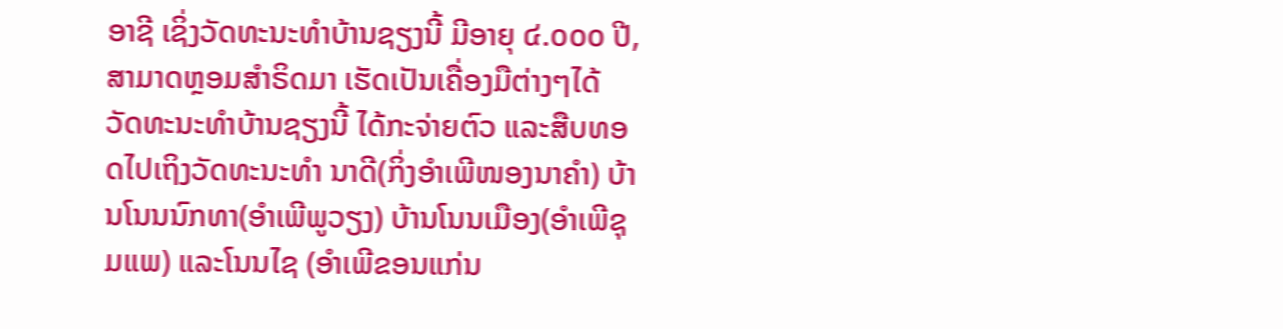ອາຊີ ເຊິ່ງວັດທະນະທຳບ້ານຊຽງນີ້ ມີອາຍຸ ໔.໐໐໐ ປີ, ສາມາດຫຼອມສຳຣິດມາ ເຮັດເປັນເຄື່ອງມືຕ່າງໆໄດ້ ວັດທະນະທຳບ້ານຊຽງນີ້ ໄດ້ກະຈ່າຍຕົວ ແລະສືບທອດໄປເຖິງວັດທະນະທຳ ນາດີ(ກິ່ງອຳເພີໜອງນາຄຳ) ບ້ານໂນນນົກທາ(ອຳເພີພູວຽງ) ບ້ານໂນນເມືອງ(ອຳເພີຊຸມແພ) ແລະໂນນໄຊ (ອຳເພີຂອນແກ່ນ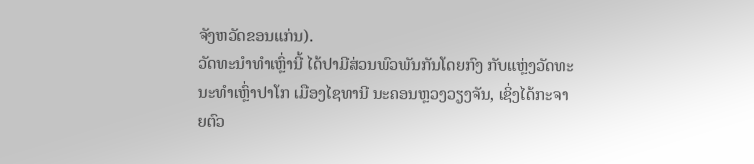ຈັງຫວັດຂອນແກ່ນ).
ວັດທະນຳທຳເຫຼົ່ານີ້ ໄດ້ປາມີສ່ວນພົວພັນກັນໂດຍກົງ ກັບແຫຼ່ງວັດທະນະທຳເຫຼົ່າປາໂກ ເມືອງໄຊທານີ ນະຄອນຫຼວງວຽງຈັນ, ເຊິ່ງໄດ້ກະຈາຍຕົວ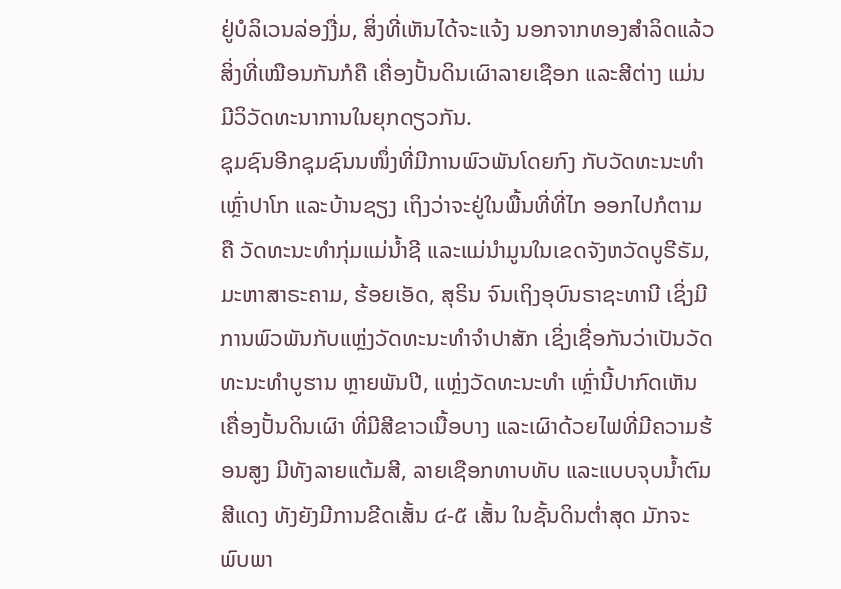ຢູ່ບໍລິເວນລ່ອງງື່ມ, ສິ່ງທີ່ເຫັນໄດ້ຈະແຈ້ງ ນອກຈາກທອງສຳລິດແລ້ວ ສິ່ງທີ່ເໝືອນກັນກໍຄື ເຄື່ອງປັ້ນດິນເຜົາລາຍເຊືອກ ແລະສີຕ່າງ ແມ່ນມີວິວັດທະນາການໃນຍຸກດຽວກັນ.
ຊຸມຊົນອີກຊຸມຊົນນໜຶ່ງທີ່ມີການພົວພັນໂດຍກົງ ກັບວັດທະນະທຳເຫຼົ່າປາໂກ ແລະບ້ານຊຽງ ເຖິງວ່າຈະຢູ່ໃນພື້ນທີ່ທີ່ໄກ ອອກໄປກໍຕາມ ຄື ວັດທະນະທຳກຸ່ມແມ່ນ້ຳຊີ ແລະແມ່ນຳມູນໃນເຂດຈັງຫວັດບູຣີຣັມ, ມະຫາສາຣະຄາມ, ຮ້ອຍເອັດ, ສຸຣິນ ຈົນເຖິງອຸບົນຣາຊະທານີ ເຊິ່ງມີການພົວພັນກັບແຫຼ່ງວັດທະນະທຳຈຳປາສັກ ເຊິ່ງເຊື່ອກັນວ່າເປັນວັດທະນະທຳບູຮານ ຫຼາຍພັນປີ, ແຫຼ່ງວັດທະນະທຳ ເຫຼົ່ານີ້ປາກົດເຫັນເຄື່ອງປັ້ນດິນເຜົາ ທີ່ມີສີຂາວເນື້ອບາງ ແລະເຜົາດ້ວຍໄຟທີ່ມີຄວາມຮ້ອນສູງ ມີທັງລາຍແຕ້ມສີ, ລາຍເຊືອກທາບທັບ ແລະແບບຈຸບນ້ຳຕົມສີແດງ ທັງຍັງມີການຂີດເສັ້ນ ໔-໕ ເສັ້ນ ໃນຊັ້ນດິນຕໍ່າສຸດ ມັກຈະພົບພາ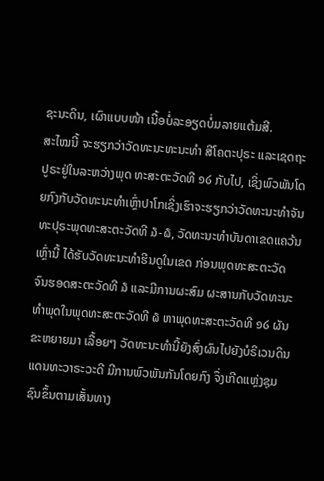ຊະນະດິນ, ເຜົາແບບໜ້າ ເນື້ອບໍ່ລະອຽດບໍ່ມລາຍແຕ້ມສີ.
ສະໄໝນີ້ ຈະຮຽກວ່າວັດທະນະທະນະທຳ ສີໂຄຕະປຸຣະ ແລະເຊດຖະປູຣະຢູ່ໃນລະຫວ່າງພຸດ ທະສະຕະວັດທີ ໑໒ ກັບໄປ, ເຊິ່ງພົວພັນໂດຍກົງກັບວັດທະນະທຳເຫຼົ່າປາໂກເຊິ່ງເຮົາຈະຮຽກວ່າວັດທະນະທຳຈັນທະປຸຣະພຸດທະສະຕະວັດທີ ໓-໖, ວັດທະນະທຳບັນດາເຂດແຄວ້ນເຫຼົ່ານີ້ ໄດ້ຮັບວັດທະນະທຳຮີນດູໃນເຂດ ກ່ອນພຸດທະສະຕະວັດ ຈົນຮອດສະຕະວັດທີ ໓ ແລະມີການຜະສົມ ຜະສານກັບວັດທະນະທຳພຸດໃນພຸດທະສະຕະວັດທີ ໖ ຫາພຸດທະສະຕະວັດທີ ໑໒ ຜັນຂະຫຍາຍມາ ເລື້ອຍໆ ວັດທະນະທຳນີ້ຍັງສົ່ງຜົນໄປຍັງບໍຣິເວນດິນແດນທະວາຣະວະດີ ມີການພົວພັນກັນໂດຍກົງ ຈຶ່ງເກີດແຫຼ່ງຊຸມ ຊົນຂຶ້ນຕາມເສັ້ນທາງ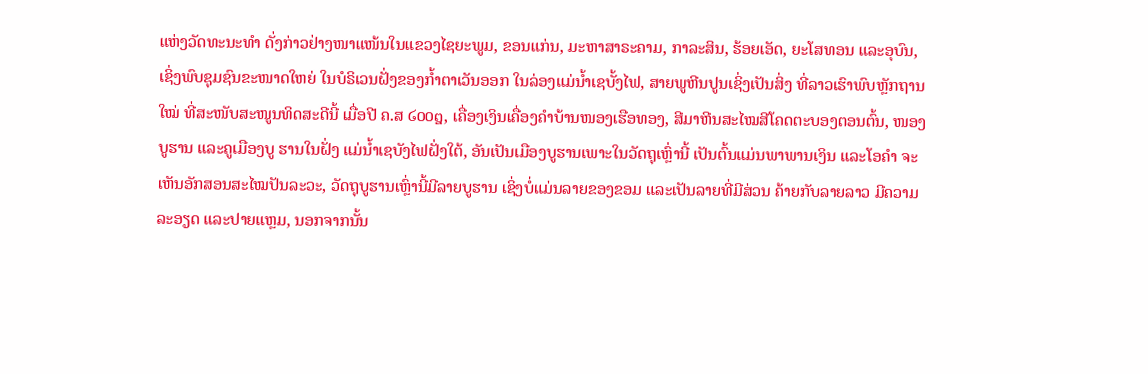ແຫ່ງວັດທະນະທຳ ດັ່ງກ່າວຢ່າງໜາແໜ້ນໃນແຂວງໄຊຍະພູມ, ຂອນແກ່ນ, ມະຫາສາຣະຄາມ, ກາລະສິນ, ຮ້ອຍເອັດ, ຍະໂສທອນ ແລະອຸບົນ, ເຊິ່ງພົບຊຸມຊົນຂະໜາດໃຫຍ່ ໃນບໍຣິເວນຝັ່ງຂອງກ້ຳຕາເວັນອອກ ໃນລ່ອງແມ່ນ້ຳເຊບັ້ງໄຟ, ສາຍພູຫີນປູນເຊິ່ງເປັນສິ່ງ ທີ່ລາວເຮົາພົບຫຼັກຖານໃໝ່ ທີ່ສະໜັບສະໜູນທິດສະດີນີ້ ເມື່ອປີ ຄ.ສ ໒໐໐໘, ເຄື່ອງເງິນເຄື່ອງຄຳບ້ານໜອງເຮືອທອງ, ສີມາຫີນສະໄໝສີໂຄດຕະບອງຕອນຕົ້ນ, ໜອງບູຮານ ແລະຄູເມືອງບູ ຮານໃນຝັ່ງ ແມ່ນ້ຳເຊບັງໄຟຝັ່ງໃຕ້, ອັນເປັນເມືອງບູຮານເພາະໃນວັດຖຸເຫຼົ່ານີ້ ເປັນຕົ້ນແມ່ນພາພານເງິນ ແລະໂອຄຳ ຈະເຫັນອັກສອນສະໄໝປັນລະວະ, ວັດຖຸບູຮານເຫຼົ່ານີ້ມີລາຍບູຮານ ເຊິ່ງບໍ່ແມ່ນລາຍຂອງຂອມ ແລະເປັນລາຍທີ່ມີສ່ວນ ຄ້າຍກັບລາຍລາວ ມີຄວາມລະອຽດ ແລະປາຍແຫຼມ, ນອກຈາກນັ້ນ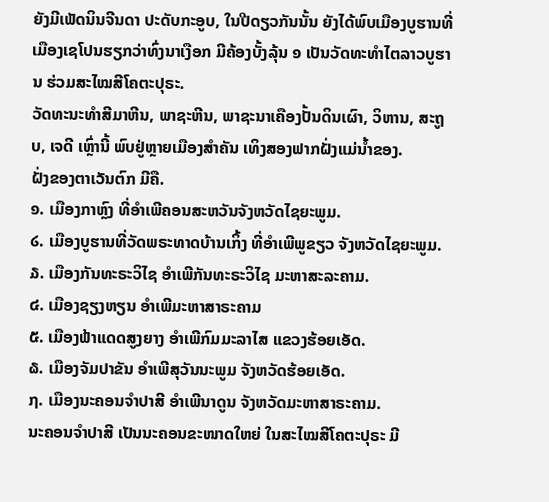ຍັງມີເພັດນິນຈີນດາ ປະດັບກະອູບ, ໃນປີດຽວກັນນັ້ນ ຍັງໄດ້ພົບເມືອງບູຮານທີ່ເມືອງເຊໂປນຮຽກວ່າທົ່ງນາເງືອກ ມີຄ້ອງບັ້ງລຸ້ນ ໑ ເປັນວັດທະທຳໄຕລາວບູຮານ ຮ່ວມສະໄໝສີໂຄຕະປຸຣະ.
ວັດທະນະທຳສີມາຫີນ, ພາຊະຫີນ, ພາຊະນາເຄືອງປັ້ນດິນເຜົາ, ວິຫານ, ສະຖູບ, ເຈດີ ເຫຼົ່ານີ້ ພົບຢູ່ຫຼາຍເມືອງສຳຄັນ ເທິງສອງຟາກຝັ່ງແມ່ນ້ຳຂອງ.
ຝັ່ງຂອງຕາເວັນຕົກ ມີຄື.
໑. ເມືອງກາຫຼົງ ທີ່ອຳເພີຄອນສະຫວັນຈັງຫວັດໄຊຍະພູມ.
໒. ເມືອງບູຮານທີ່ວັດພຣະທາດບ້ານເກິ້ງ ທີ່ອຳເພີພູຂຽວ ຈັງຫວັດໄຊຍະພູມ.
໓. ເມືອງກັນທະຣະວິໄຊ ອຳເພີກັນທະຣະວິໄຊ ມະຫາສະລະຄາມ.
໔. ເມືອງຊຽງຫຽນ ອຳເພີມະຫາສາຣະຄາມ
໕. ເມືອງຟ້າແດດສູງຍາງ ອຳເພີກົມມະລາໄສ ແຂວງຮ້ອຍເອັດ.
໖. ເມືອງຈັມປາຂັນ ອຳເພີສຸວັນນະພູມ ຈັງຫວັດຮ້ອຍເອັດ.
໗. ເມືອງນະຄອນຈຳປາສີ ອຳເພີນາດູນ ຈັງຫວັດມະຫາສາຣະຄາມ.
ນະຄອນຈຳປາສີ ເປັນນະຄອນຂະໜາດໃຫຍ່ ໃນສະໄໝສີໂຄຕະປຸຣະ ມີ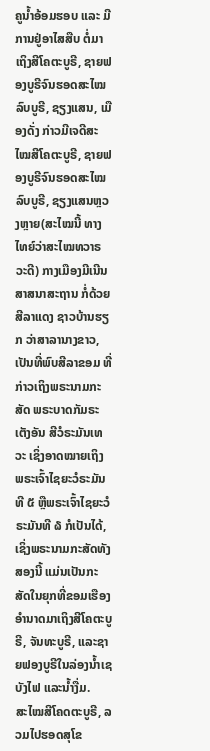ຄູນ້ຳອ້ອມຮອບ ແລະ ມີການຢູ່ອາໄສສືບ ຕໍ່ມາເຖິງສີໂຄຕະບູຣີ, ຊາຍຟອງບູຣີຈົນຮອດສະໄໝລົບບູຣີ, ຊຽງແສນ, ເມືອງດັ່ງ ກ່າວມີເຈດີສະໄໝສີໂຄຕະບູຣີ, ຊາຍຟອງບູຣີຈົນຮອດສະໄໝລົບບູຣີ, ຊຽງແສນຫຼວງຫຼາຍ(ສະໄໝນີ້ ທາງໄທຍ໌ວ່າສະໄໝທວາຣວະດີ) ກາງເມືອງມີເນີນສາສນາສະຖານ ກໍ່ດ້ວຍສີລາແດງ ຊາວບ້ານຮຽກ ວ່າສາລານາງຂາວ, ເປັນທີ່ພົບສີລາຂອມ ທີ່ກ່າວເຖິງພຣະນາມກະສັດ ພຣະບາດກັມຣະເຕັງອັນ ສີວໍຣະມັນເທວະ ເຊິ່ງອາດໝາຍເຖິງພຣະເຈົ້າໄຊຍະວໍຣະມັນທີ ໕ ຫຼືພຣະເຈົ້າໄຊຍະວໍຣະມັນທີ ໖ ກໍເປັນໄດ້, ເຊິ່ງພຣະນາມກະສັດທັງສອງນີ້ ແມ່ນເປັນກະສັດໃນຍຸກທີ່ຂອມເຮືອງ ອຳນາດມາເຖິງສີໂຄຕະບູຣີ, ຈັນທະບູຣີ, ແລະຊາຍຟອງບູຣີໃນລ່ອງນ້ຳເຊບັງໄຟ ແລະນ້ຳງື່ມ.
ສະໄໝສີໂຄດຕະບູຣີ, ລວມໄປຮອດສຸໂຂ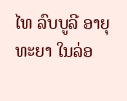ໄທ ລົບບູລີ ອາຍຸທະຍາ ໃນລ່ອ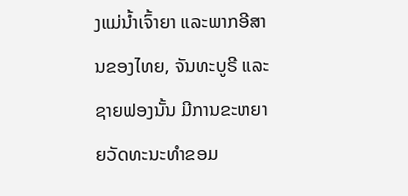ງແມ່ນໍ້າເຈົ້າຍາ ແລະພາກອີສານຂອງໄທຍ, ຈັນທະບູຣີ ແລະຊາຍຟອງນັ້ນ ມີການຂະຫຍາຍວັດທະນະທຳຂອມ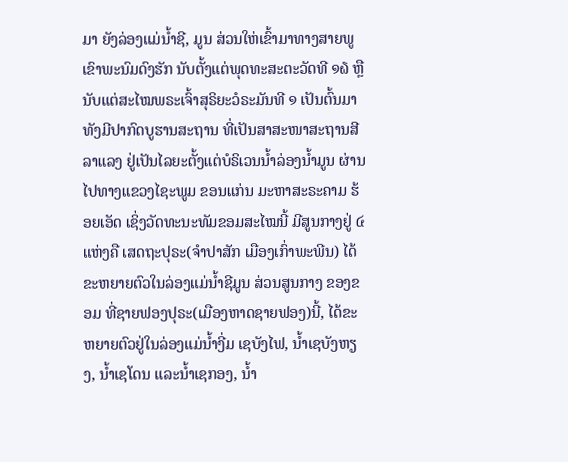ມາ ຍັງລ່ອງແມ່ນ້ຳຊີ, ມູນ ສ່ວນໃຫ່ເຂົ້າມາທາງສາຍພູ ເຂົາພະນົມດົງຮັກ ນັບຕັ້ງແຕ່ພຸດທະສະຕະວັດທີ ໑໖ ຫຼືນັບແຕ່ສະໄໝພຣະເຈົ້າສຸຣິຍະວໍຣະມັນທີ ໑ ເປັນຕົ້ນມາ ທັງມີປາກົດບູຮານສະຖານ ທີ່ເປັນສາສະໜາສະຖານສີລາແລງ ຢູ່ເປັນໄລຍະຕັ້ງແຕ່ບໍຣິເວນນ້ຳລ່ອງນ້ຳມູນ ຜ່ານໄປທາງແຂວງໄຊະພູມ ຂອນແກ່ນ ມະຫາສະຣະຄາມ ຮ້ອຍເອັດ ເຊິ່ງວັດທະນະທັມຂອມສະໄໝນີ້ ມີສູນກາງຢູ່ ໔ ແຫ່ງຄື ເສດຖະປຸຣະ(ຈຳປາສັກ ເມືອງເກົ່າພະພີນ) ໄດ້ຂະຫຍາຍຕົວໃນລ່ອງແມ່ນ້ຳຊີມູນ ສ່ວນສູນກາງ ຂອງຂອມ ທີ່ຊາຍຟອງປຸຣະ(ເມືອງຫາດຊາຍຟອງ)ນີ້, ໄດ້ຂະຫຍາຍຕົວຢູ່ໃນລ່ອງແມ່ນ້ຳງີ່ມ ເຊບັງໄຟ, ນ້ຳເຊບັງຫຽງ, ນ້ຳເຊໂດນ ແລະນ້ຳເຊກອງ, ນ້ຳ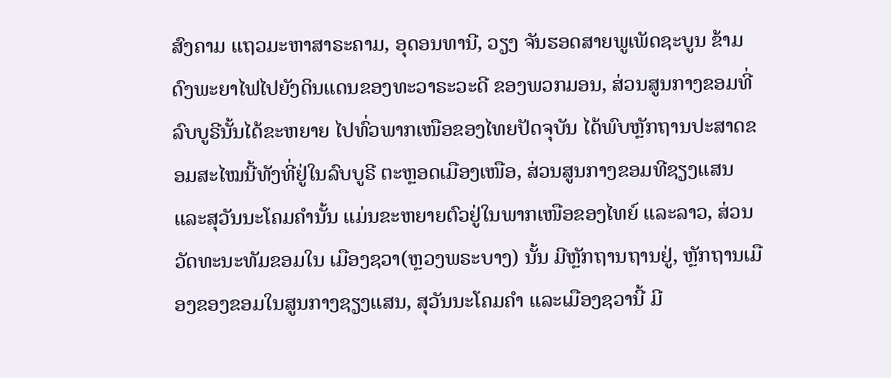ສົງຄາມ ແຖວມະຫາສາຣະຄາມ, ອຸດອນທານີ, ວຽງ ຈັນຮອດສາຍພູເພັດຊະບູນ ຂ້າມດົງພະຍາໄຟໄປຍັງດິນແດນຂອງທະວາຣະວະດີ ຂອງພວກມອນ, ສ່ວນສູນກາງຂອມທີ່ລົບບູຣີນັ້ນໄດ້ຂະຫຍາຍ ໄປທົ່ວພາກເໜືອຂອງໄທຍປັດຈຸບັນ ໄດ້ພົບຫຼັກຖານປະສາດຂອມສະໄໝນີ້ທັງທີ່ຢູ່ໃນລົບບູຣີ ຕະຫຼອດເມືອງເໜືອ, ສ່ວນສູນກາງຂອມທີຊຽງແສນ ແລະສຸວັນນະໂຄມຄຳນັ້ນ ແມ່ນຂະຫຍາຍຕົວຢູ່ໃນພາກເໜືອຂອງໄທຍ໌ ແລະລາວ, ສ່ວນວັດທະນະທັມຂອມໃນ ເມືອງຊວາ(ຫຼວງພຣະບາງ) ນັ້ນ ມີຫຼັກຖານຖານຢູ່, ຫຼັກຖານເມືອງຂອງຂອມໃນສູນກາງຊຽງແສນ, ສຸວັນນະໂຄມຄຳ ແລະເມືອງຊວານີ້ ມີ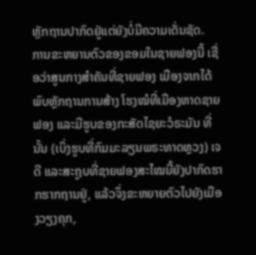ຫຼັກຖານປາກົດຢູ່ແຕ່ຍັງບໍ່ມີຄວາມເດັ່ນຊັດ.
ການຂະຫຍານຕົວຂອງຂອມໃນຊາຍຟອງນີ້ ເຊື່ອວ່າສູນກາງສຳຄັນທີ່ຊາຍຟອງ ເມືອງຈາກໄດ້ ພົບຫຼັກຖານການສ້າງ ໂຮງໝໍທີ່ເມືອງຫາດຊາຍຟອງ ແລະມີຮູບຂອງກະສັດໄຊຍະວໍຣະມັນ ທີ່ນັ້ນ (ເບິ່ງຮູບທີ່ກົມມະລຽນພຣະທາດຫຼວງ) ເຈດີ ແລະສະຖູບທີ່ຊາຍຟອງສະໄໝນີ້ຍັງປາກົດຮາກຮາກຖານຢູ່, ແລ້ວຈຶ່ງຂະຫຍາຍຕົວໄປຍັງເມືອງວຽງຄຸກ,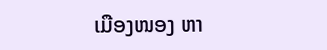ເມືອງໜອງ ຫາ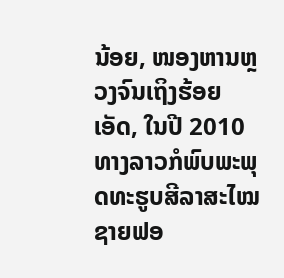ນ້ອຍ, ໜອງຫານຫຼວງຈົນເຖິງຮ້ອຍເອັດ, ໃນປີ 2010 ທາງລາວກໍພົບພະພຸດທະຮູບສີລາສະໄໝຊາຍຟອ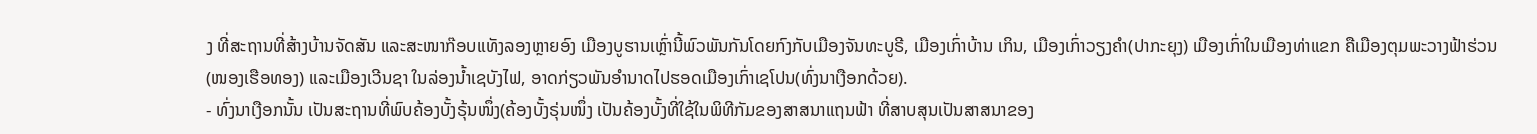ງ ທີ່ສະຖານທີ່ສ້າງບ້ານຈັດສັນ ແລະສະໜາກ໊ອບແທັງລອງຫຼາຍອົງ ເມືອງບູຮານເຫຼົ່ານີ້ພົວພັນກັນໂດຍກົງກັບເມືອງຈັນທະບູຣີ, ເມືອງເກົ່າບ້ານ ເກິນ, ເມືອງເກົ່າວຽງຄຳ(ປາກະຍຸງ) ເມືອງເກົ່າໃນເມືອງທ່າແຂກ ຄືເມືອງຕຸມພະວາງຟ້າຮ່ວນ(ໜອງເຮືອທອງ) ແລະເມືອງເວີນຊາ ໃນລ່ອງນ້ຳເຊບັງໄຟ, ອາດກ່ຽວພັນອຳນາດໄປຮອດເມືອງເກົ່າເຊໂປນ(ທົ່ງນາເງືອກດ້ວຍ).
- ທົ່ງນາເງືອກນັ້ນ ເປັນສະຖານທີ່ພົບຄ້ອງບັ້ງຣຸ້ນໜຶ່ງ(ຄ້ອງບັ້ງຣຸ່ນໜຶ່ງ ເປັນຄ້ອງບັ້ງທີ່ໃຊ້ໃນພິທີກັມຂອງສາສນາແຖນຟ້າ ທີ່ສາບສຸນເປັນສາສນາຂອງ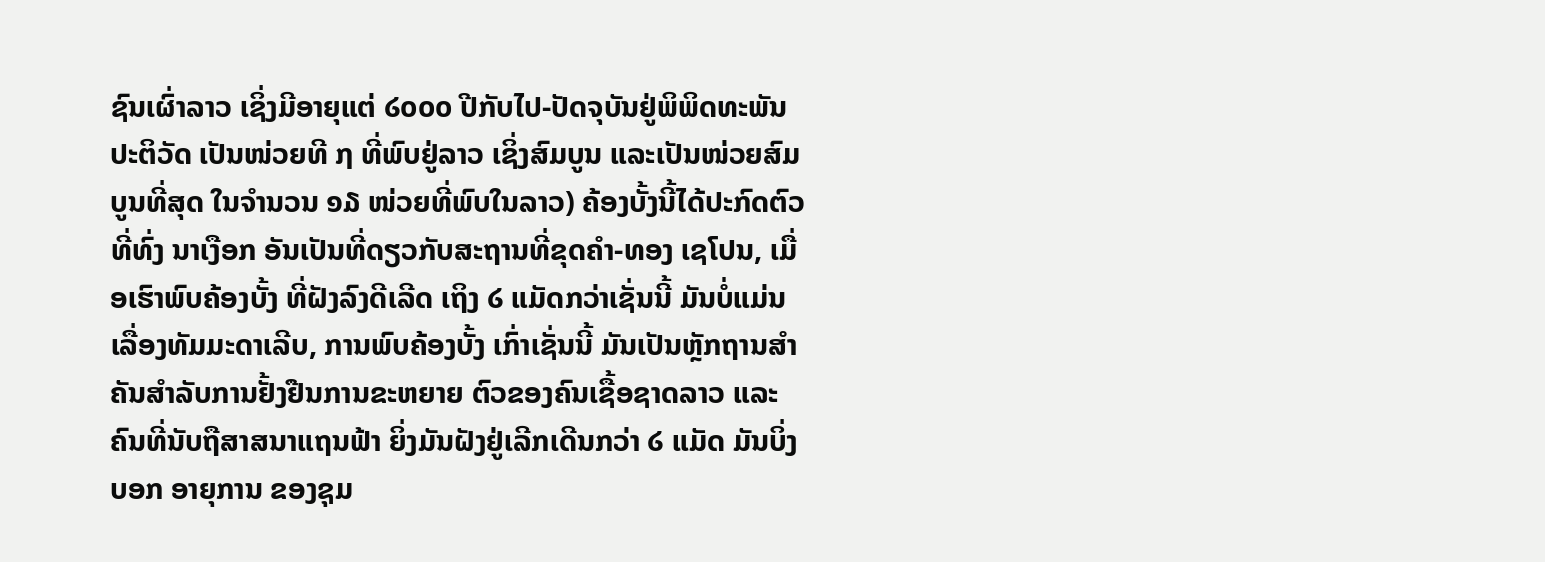ຊົນເຜົ່າລາວ ເຊິ່ງມີອາຍຸແຕ່ ໒໐໐໐ ປີກັບໄປ-ປັດຈຸບັນຢູ່ພິພິດທະພັນປະຕິວັດ ເປັນໜ່ວຍທີ ໗ ທີ່ພົບຢູ່ລາວ ເຊິ່ງສົມບູນ ແລະເປັນໜ່ວຍສົມບູນທີ່ສຸດ ໃນຈຳນວນ ໑໓ ໜ່ວຍທີ່ພົບໃນລາວ) ຄ້ອງບັ້ງນີ້ໄດ້ປະກົດຕົວ ທີ່ທົ່ງ ນາເງືອກ ອັນເປັນທີ່ດຽວກັບສະຖານທີ່ຂຸດຄຳ-ທອງ ເຊໂປນ, ເມື່ອເຮົາພົບຄ້ອງບັ້ງ ທີ່ຝັງລົງດີເລີດ ເຖິງ ໒ ແມັດກວ່າເຊັ່ນນີ້ ມັນບໍ່ແມ່ນເລື່ອງທັມມະດາເລີບ, ການພົບຄ້ອງບັ້ງ ເກົ່າເຊັ່ນນີ້ ມັນເປັນຫຼັກຖານສຳຄັນສຳລັບການຢັ້ງຢືນການຂະຫຍາຍ ຕົວຂອງຄົນເຊື້ອຊາດລາວ ແລະຄົນທີ່ນັບຖືສາສນາແຖນຟ້າ ຍິ່ງມັນຝັງຢູ່ເລີກເດີນກວ່າ ໒ ແມັດ ມັນບິ່ງບອກ ອາຍຸການ ຂອງຊຸມ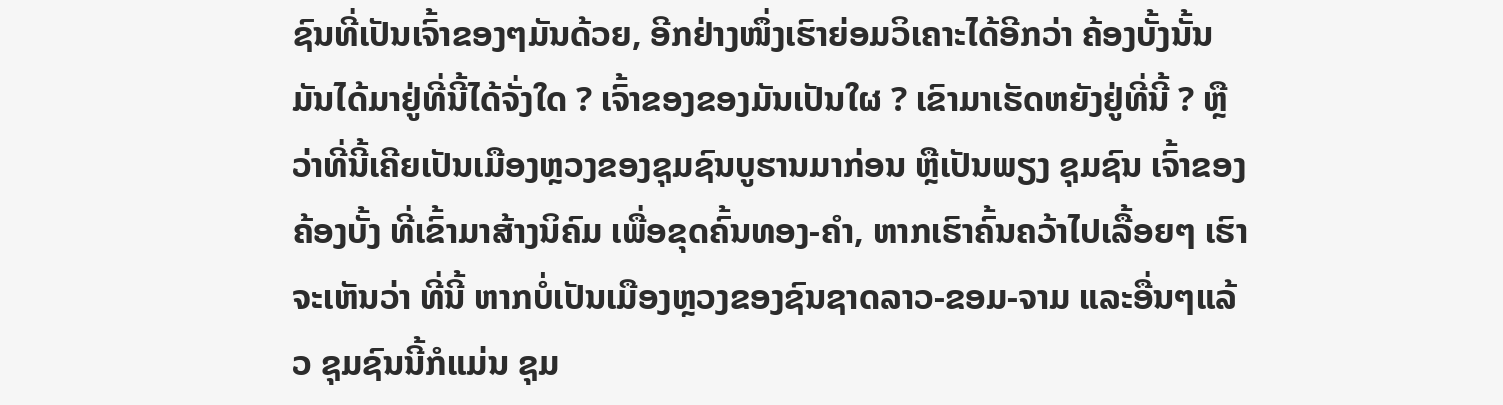ຊົນທີ່ເປັນເຈົ້າຂອງໆມັນດ້ວຍ, ອີກຢ່າງໜຶ່ງເຮົາຍ່ອມວິເຄາະໄດ້ອີກວ່າ ຄ້ອງບັ້ງນັ້ນມັນໄດ້ມາຢູ່ທີ່ນີ້ໄດ້ຈັ່ງໃດ ? ເຈົ້າຂອງຂອງມັນເປັນໃຜ ? ເຂົາມາເຮັດຫຍັງຢູ່ທີ່ນີ້ ? ຫຼືວ່າທີ່ນີ້ເຄີຍເປັນເມືອງຫຼວງຂອງຊຸມຊົນບູຮານມາກ່ອນ ຫຼືເປັນພຽງ ຊຸມຊົນ ເຈົ້າຂອງຄ້ອງບັ້ງ ທີ່ເຂົ້າມາສ້າງນິຄົມ ເພື່ອຂຸດຄົ້ນທອງ-ຄຳ, ຫາກເຮົາຄົ້ນຄວ້າໄປເລື້ອຍໆ ເຮົາຈະເຫັນວ່າ ທີ່ນີ້ ຫາກບໍ່ເປັນເມືອງຫຼວງຂອງຊົນຊາດລາວ-ຂອມ-ຈາມ ແລະອື່ນໆແລ້ວ ຊຸມຊົນນີ້ກໍແມ່ນ ຊຸມ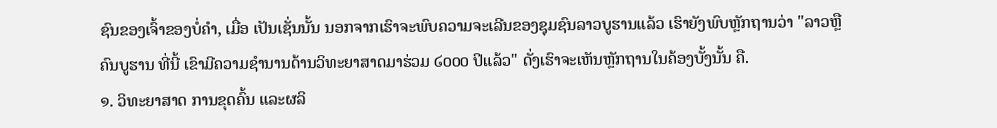ຊົນຂອງເຈົ້າຂອງບໍ່ຄຳ, ເມື່ອ ເປັນເຊັ່ນນັ້ນ ນອກຈາກເຮົາຈະພົບຄວາມຈະເລີນຂອງຊຸມຊົນລາວບູຮານແລ້ວ ເຮົາຍັງພົບຫຼັກຖານວ່າ "ລາວຫຼືຄົນບູຮານ ທີ່ນີ້ ເຂົາມີຄວາມຊຳນານດ້ານວິທະຍາສາດມາຮ່ວມ ໒໐໐໐ ປິແລ້ວ" ດັ່ງເຮົາຈະເຫັນຫຼັກຖານໃນຄ້ອງບັ້ງນັ້ນ ຄື.
໑. ວິທະຍາສາດ ການຂຸດຄົ້ນ ແລະຜລິ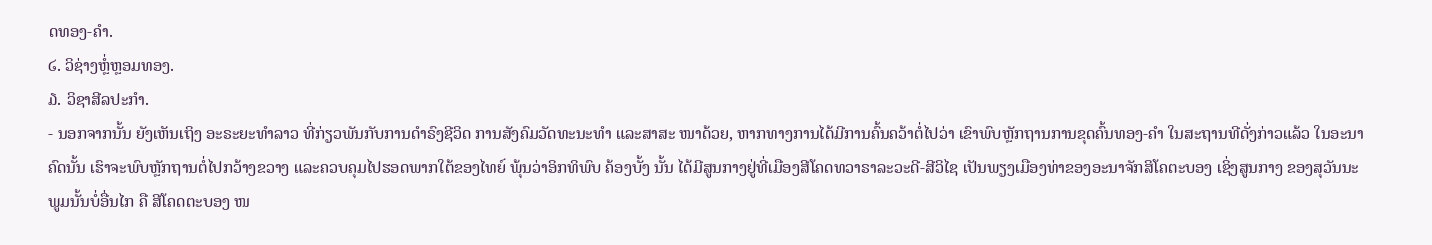ດທອງ-ຄຳ.
໒. ວິຊ່າງຫຼໍ່ຫຼອມທອງ.
໓. ວິຊາສີລປະກຳ.
- ນອກຈາກນັ້ນ ຍັງເຫັນເຖິງ ອະຣະຍະທຳລາວ ທີ່ກ່ຽວພັນກັບການດຳຣົງຊີວິດ ການສັງຄົມວັດທະນະທຳ ແລະສາສະ ໜາດ້ວຍ, ຫາກທາງການໄດ້ມີການຄົ້ນຄວ້າຕໍ່ໄປວ່າ ເຂົາພົບຫຼັກຖານການຂຸດຄົ້ນທອງ-ຄຳ ໃນສະຖານທີດັ່ງກ່າວແລ້ວ ໃນອະນາຄົດນັ້ນ ເຮົາຈະພົບຫຼັກຖານຕໍ່ໄປກວ້າງຂວາງ ແລະຄວບຄຸມໄປຮອດພາກໃຕ້ຂອງໄທຍ໌ ພຸ້ນວ່າອິກທິພົບ ຄ້ອງບັ້ງ ນັ້ນ ໄດ້ມີສູນກາງຢູ່ທີ່ເມືອງສີໂຄດທວາຣາລະວະດີ-ສີວິໄຊ ເປັນພຽງເມືອງທ່າຂອງອະນາຈັກສິໂຄຕະບອງ ເຊິ່ງສູນກາງ ຂອງສຸວັນນະພູມນັ້ນບໍ່ອື່ນໄກ ຄື ສີໂຄດຕະບອງ ໜ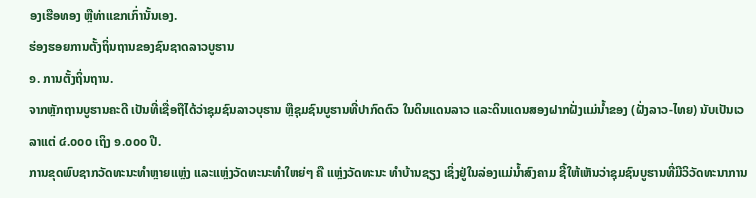ອງເຮືອທອງ ຫຼືທ່າແຂກເກົ່ານັ້ນເອງ.
ຮ່ອງຮອຍການຕັ້ງຖິ່ນຖານຂອງຊົນຊາດລາວບູຮານ
໑. ການຕັ້ງຖິ່ນຖານ.
ຈາກຫຼັກຖານບູຮານຄະດີ ເປັນທີ່ເຊື່ອຖືໄດ້ວ່າຊຸມຊົນລາວບຸຮານ ຫຼືຊຸມຊົນບູຮານທີ່ປາກົດຕົວ ໃນດິນແດນລາວ ແລະດິນແດນສອງຝາກຝັ່ງແມ່ນ້ຳຂອງ (ຝັ່ງລາວ-ໄທຍ) ນັບເປັນເວລາແຕ່ ໔.໐໐໐ ເຖິງ ໑.໐໐໐ ປີ.
ການຂຸດພົບຊາກວັດທະນະທຳຫຼາຍແຫຼ່ງ ແລະແຫຼ່ງວັດທະນະທຳໃຫຍ່ໆ ຄື ແຫຼ່ງວັດທະນະ ທຳບ້ານຊຽງ ເຊິ່ງຢູ່ໃນລ່ອງແມ່ນ້ຳສົງຄາມ ຊີ້ໃຫ້ເຫັນວ່າຊຸມຊົນບູຮານທີ່ມີວິວັດທະນາການ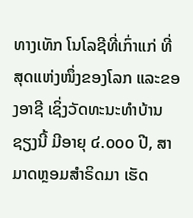ທາງເທັກ ໂນໂລຊີທີ່ເກົ່າແກ່ ທີ່ສຸດແຫ່ງໜຶ່ງຂອງໂລກ ແລະຂອງອາຊີ ເຊິ່ງວັດທະນະທຳບ້ານຊຽງນີ້ ມີອາຍຸ ໔.໐໐໐ ປີ, ສາມາດຫຼອມສຳຣິດມາ ເຮັດ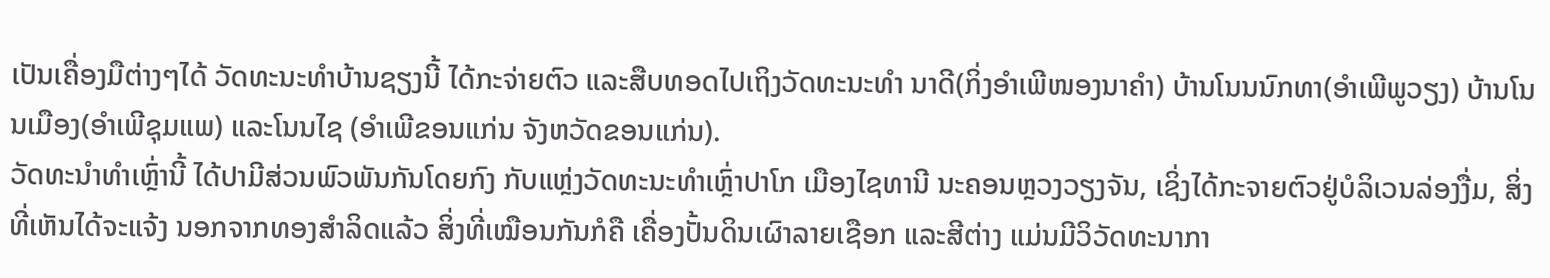ເປັນເຄື່ອງມືຕ່າງໆໄດ້ ວັດທະນະທຳບ້ານຊຽງນີ້ ໄດ້ກະຈ່າຍຕົວ ແລະສືບທອດໄປເຖິງວັດທະນະທຳ ນາດີ(ກິ່ງອຳເພີໜອງນາຄຳ) ບ້ານໂນນນົກທາ(ອຳເພີພູວຽງ) ບ້ານໂນນເມືອງ(ອຳເພີຊຸມແພ) ແລະໂນນໄຊ (ອຳເພີຂອນແກ່ນ ຈັງຫວັດຂອນແກ່ນ).
ວັດທະນຳທຳເຫຼົ່ານີ້ ໄດ້ປາມີສ່ວນພົວພັນກັນໂດຍກົງ ກັບແຫຼ່ງວັດທະນະທຳເຫຼົ່າປາໂກ ເມືອງໄຊທານີ ນະຄອນຫຼວງວຽງຈັນ, ເຊິ່ງໄດ້ກະຈາຍຕົວຢູ່ບໍລິເວນລ່ອງງື່ມ, ສິ່ງທີ່ເຫັນໄດ້ຈະແຈ້ງ ນອກຈາກທອງສຳລິດແລ້ວ ສິ່ງທີ່ເໝືອນກັນກໍຄື ເຄື່ອງປັ້ນດິນເຜົາລາຍເຊືອກ ແລະສີຕ່າງ ແມ່ນມີວິວັດທະນາກາ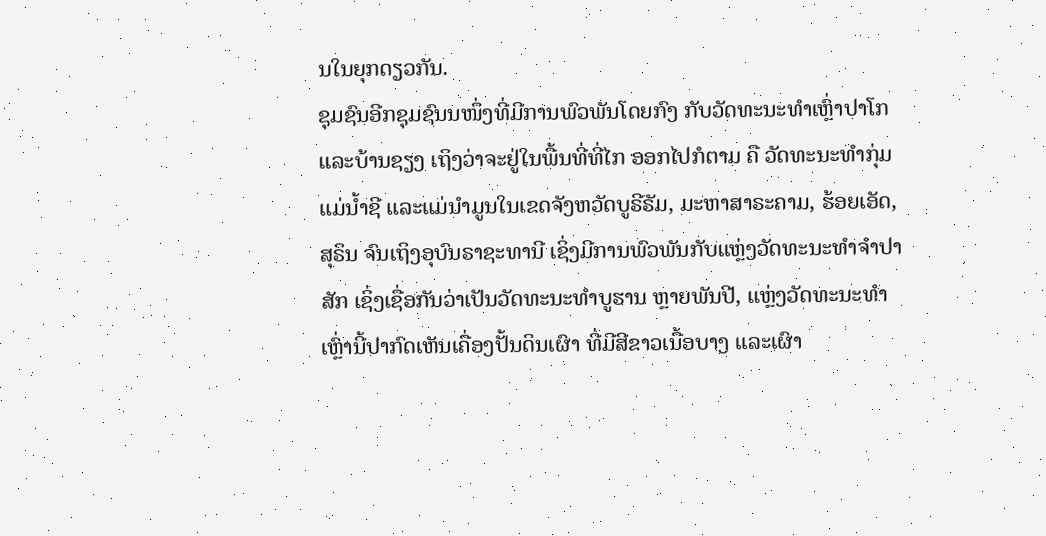ນໃນຍຸກດຽວກັນ.
ຊຸມຊົນອີກຊຸມຊົນນໜຶ່ງທີ່ມີການພົວພັນໂດຍກົງ ກັບວັດທະນະທຳເຫຼົ່າປາໂກ ແລະບ້ານຊຽງ ເຖິງວ່າຈະຢູ່ໃນພື້ນທີ່ທີ່ໄກ ອອກໄປກໍຕາມ ຄື ວັດທະນະທຳກຸ່ມແມ່ນ້ຳຊີ ແລະແມ່ນຳມູນໃນເຂດຈັງຫວັດບູຣີຣັມ, ມະຫາສາຣະຄາມ, ຮ້ອຍເອັດ, ສຸຣິນ ຈົນເຖິງອຸບົນຣາຊະທານີ ເຊິ່ງມີການພົວພັນກັບແຫຼ່ງວັດທະນະທຳຈຳປາສັກ ເຊິ່ງເຊື່ອກັນວ່າເປັນວັດທະນະທຳບູຮານ ຫຼາຍພັນປີ, ແຫຼ່ງວັດທະນະທຳ ເຫຼົ່ານີ້ປາກົດເຫັນເຄື່ອງປັ້ນດິນເຜົາ ທີ່ມີສີຂາວເນື້ອບາງ ແລະເຜົາ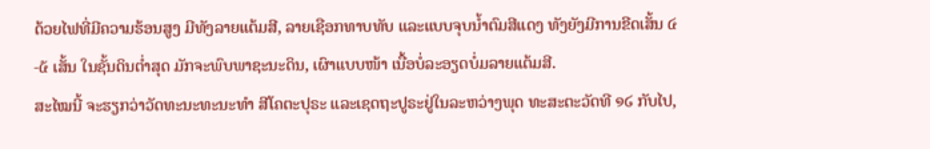ດ້ວຍໄຟທີ່ມີຄວາມຮ້ອນສູງ ມີທັງລາຍແຕ້ມສີ, ລາຍເຊືອກທາບທັບ ແລະແບບຈຸບນ້ຳຕົມສີແດງ ທັງຍັງມີການຂີດເສັ້ນ ໔-໕ ເສັ້ນ ໃນຊັ້ນດິນຕໍ່າສຸດ ມັກຈະພົບພາຊະນະດິນ, ເຜົາແບບໜ້າ ເນື້ອບໍ່ລະອຽດບໍ່ມລາຍແຕ້ມສີ.
ສະໄໝນີ້ ຈະຮຽກວ່າວັດທະນະທະນະທຳ ສີໂຄຕະປຸຣະ ແລະເຊດຖະປູຣະຢູ່ໃນລະຫວ່າງພຸດ ທະສະຕະວັດທີ ໑໒ ກັບໄປ,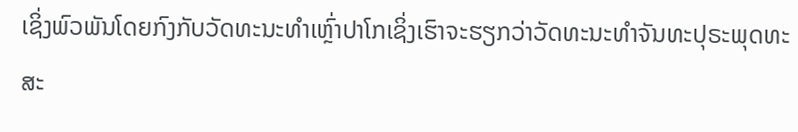ເຊິ່ງພົວພັນໂດຍກົງກັບວັດທະນະທຳເຫຼົ່າປາໂກເຊິ່ງເຮົາຈະຮຽກວ່າວັດທະນະທຳຈັນທະປຸຣະພຸດທະສະ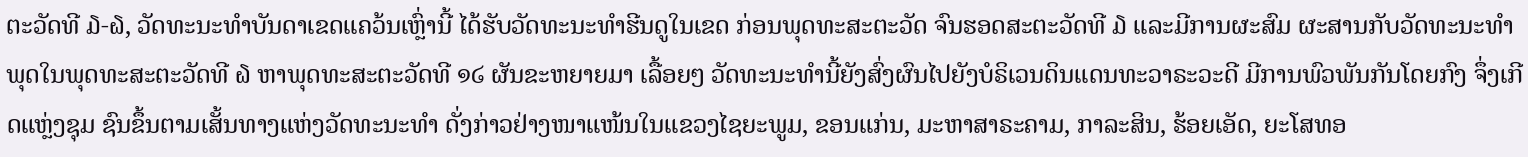ຕະວັດທີ ໓-໖, ວັດທະນະທຳບັນດາເຂດແຄວ້ນເຫຼົ່ານີ້ ໄດ້ຮັບວັດທະນະທຳຮີນດູໃນເຂດ ກ່ອນພຸດທະສະຕະວັດ ຈົນຮອດສະຕະວັດທີ ໓ ແລະມີການຜະສົມ ຜະສານກັບວັດທະນະທຳພຸດໃນພຸດທະສະຕະວັດທີ ໖ ຫາພຸດທະສະຕະວັດທີ ໑໒ ຜັນຂະຫຍາຍມາ ເລື້ອຍໆ ວັດທະນະທຳນີ້ຍັງສົ່ງຜົນໄປຍັງບໍຣິເວນດິນແດນທະວາຣະວະດີ ມີການພົວພັນກັນໂດຍກົງ ຈຶ່ງເກີດແຫຼ່ງຊຸມ ຊົນຂຶ້ນຕາມເສັ້ນທາງແຫ່ງວັດທະນະທຳ ດັ່ງກ່າວຢ່າງໜາແໜ້ນໃນແຂວງໄຊຍະພູມ, ຂອນແກ່ນ, ມະຫາສາຣະຄາມ, ກາລະສິນ, ຮ້ອຍເອັດ, ຍະໂສທອ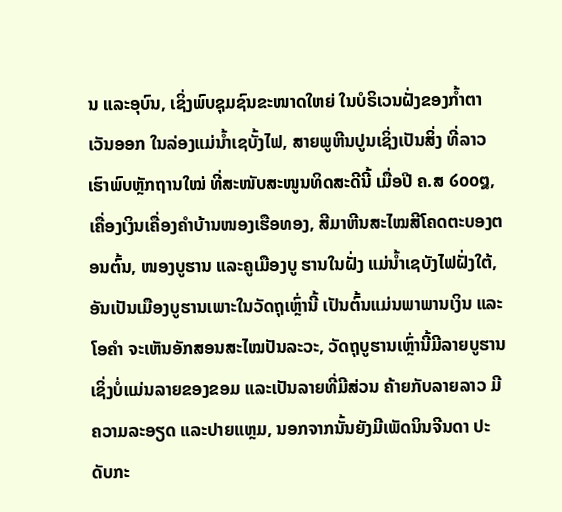ນ ແລະອຸບົນ, ເຊິ່ງພົບຊຸມຊົນຂະໜາດໃຫຍ່ ໃນບໍຣິເວນຝັ່ງຂອງກ້ຳຕາເວັນອອກ ໃນລ່ອງແມ່ນ້ຳເຊບັ້ງໄຟ, ສາຍພູຫີນປູນເຊິ່ງເປັນສິ່ງ ທີ່ລາວເຮົາພົບຫຼັກຖານໃໝ່ ທີ່ສະໜັບສະໜູນທິດສະດີນີ້ ເມື່ອປີ ຄ.ສ ໒໐໐໘, ເຄື່ອງເງິນເຄື່ອງຄຳບ້ານໜອງເຮືອທອງ, ສີມາຫີນສະໄໝສີໂຄດຕະບອງຕອນຕົ້ນ, ໜອງບູຮານ ແລະຄູເມືອງບູ ຮານໃນຝັ່ງ ແມ່ນ້ຳເຊບັງໄຟຝັ່ງໃຕ້, ອັນເປັນເມືອງບູຮານເພາະໃນວັດຖຸເຫຼົ່ານີ້ ເປັນຕົ້ນແມ່ນພາພານເງິນ ແລະໂອຄຳ ຈະເຫັນອັກສອນສະໄໝປັນລະວະ, ວັດຖຸບູຮານເຫຼົ່ານີ້ມີລາຍບູຮານ ເຊິ່ງບໍ່ແມ່ນລາຍຂອງຂອມ ແລະເປັນລາຍທີ່ມີສ່ວນ ຄ້າຍກັບລາຍລາວ ມີຄວາມລະອຽດ ແລະປາຍແຫຼມ, ນອກຈາກນັ້ນຍັງມີເພັດນິນຈີນດາ ປະດັບກະ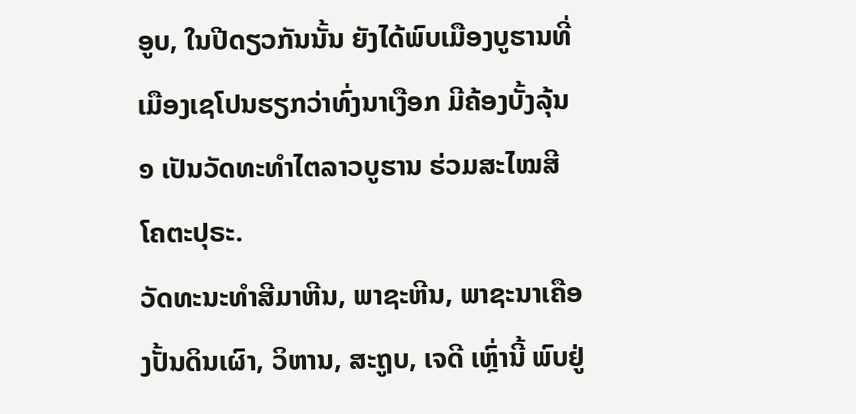ອູບ, ໃນປີດຽວກັນນັ້ນ ຍັງໄດ້ພົບເມືອງບູຮານທີ່ເມືອງເຊໂປນຮຽກວ່າທົ່ງນາເງືອກ ມີຄ້ອງບັ້ງລຸ້ນ ໑ ເປັນວັດທະທຳໄຕລາວບູຮານ ຮ່ວມສະໄໝສີໂຄຕະປຸຣະ.
ວັດທະນະທຳສີມາຫີນ, ພາຊະຫີນ, ພາຊະນາເຄືອງປັ້ນດິນເຜົາ, ວິຫານ, ສະຖູບ, ເຈດີ ເຫຼົ່ານີ້ ພົບຢູ່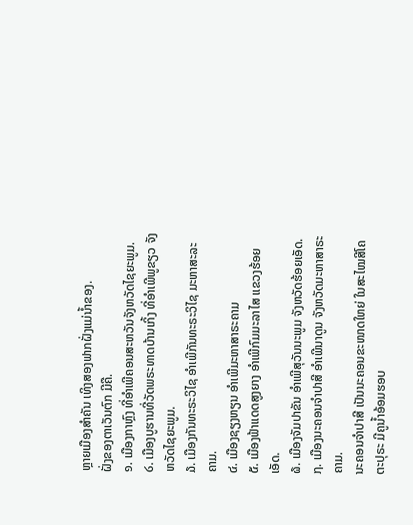ຫຼາຍເມືອງສຳຄັນ ເທິງສອງຟາກຝັ່ງແມ່ນ້ຳຂອງ.
ຝັ່ງຂອງຕາເວັນຕົກ ມີຄື.
໑. ເມືອງກາຫຼົງ ທີ່ອຳເພີຄອນສະຫວັນຈັງຫວັດໄຊຍະພູມ.
໒. ເມືອງບູຮານທີ່ວັດພຣະທາດບ້ານເກິ້ງ ທີ່ອຳເພີພູຂຽວ ຈັງຫວັດໄຊຍະພູມ.
໓. ເມືອງກັນທະຣະວິໄຊ ອຳເພີກັນທະຣະວິໄຊ ມະຫາສະລະຄາມ.
໔. ເມືອງຊຽງຫຽນ ອຳເພີມະຫາສາຣະຄາມ
໕. ເມືອງຟ້າແດດສູງຍາງ ອຳເພີກົມມະລາໄສ ແຂວງຮ້ອຍເອັດ.
໖. ເມືອງຈັມປາຂັນ ອຳເພີສຸວັນນະພູມ ຈັງຫວັດຮ້ອຍເອັດ.
໗. ເມືອງນະຄອນຈຳປາສີ ອຳເພີນາດູນ ຈັງຫວັດມະຫາສາຣະຄາມ.
ນະຄອນຈຳປາສີ ເປັນນະຄອນຂະໜາດໃຫຍ່ ໃນສະໄໝສີໂຄຕະປຸຣະ ມີຄູນ້ຳອ້ອມຮອບ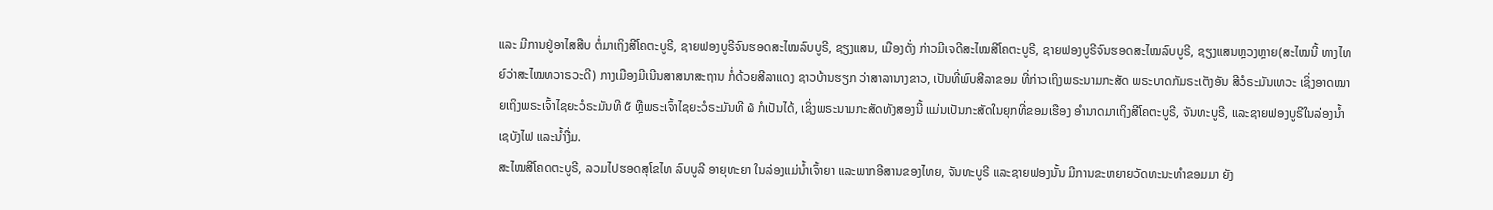ແລະ ມີການຢູ່ອາໄສສືບ ຕໍ່ມາເຖິງສີໂຄຕະບູຣີ, ຊາຍຟອງບູຣີຈົນຮອດສະໄໝລົບບູຣີ, ຊຽງແສນ, ເມືອງດັ່ງ ກ່າວມີເຈດີສະໄໝສີໂຄຕະບູຣີ, ຊາຍຟອງບູຣີຈົນຮອດສະໄໝລົບບູຣີ, ຊຽງແສນຫຼວງຫຼາຍ(ສະໄໝນີ້ ທາງໄທຍ໌ວ່າສະໄໝທວາຣວະດີ) ກາງເມືອງມີເນີນສາສນາສະຖານ ກໍ່ດ້ວຍສີລາແດງ ຊາວບ້ານຮຽກ ວ່າສາລານາງຂາວ, ເປັນທີ່ພົບສີລາຂອມ ທີ່ກ່າວເຖິງພຣະນາມກະສັດ ພຣະບາດກັມຣະເຕັງອັນ ສີວໍຣະມັນເທວະ ເຊິ່ງອາດໝາຍເຖິງພຣະເຈົ້າໄຊຍະວໍຣະມັນທີ ໕ ຫຼືພຣະເຈົ້າໄຊຍະວໍຣະມັນທີ ໖ ກໍເປັນໄດ້, ເຊິ່ງພຣະນາມກະສັດທັງສອງນີ້ ແມ່ນເປັນກະສັດໃນຍຸກທີ່ຂອມເຮືອງ ອຳນາດມາເຖິງສີໂຄຕະບູຣີ, ຈັນທະບູຣີ, ແລະຊາຍຟອງບູຣີໃນລ່ອງນ້ຳເຊບັງໄຟ ແລະນ້ຳງື່ມ.
ສະໄໝສີໂຄດຕະບູຣີ, ລວມໄປຮອດສຸໂຂໄທ ລົບບູລີ ອາຍຸທະຍາ ໃນລ່ອງແມ່ນໍ້າເຈົ້າຍາ ແລະພາກອີສານຂອງໄທຍ, ຈັນທະບູຣີ ແລະຊາຍຟອງນັ້ນ ມີການຂະຫຍາຍວັດທະນະທຳຂອມມາ ຍັງ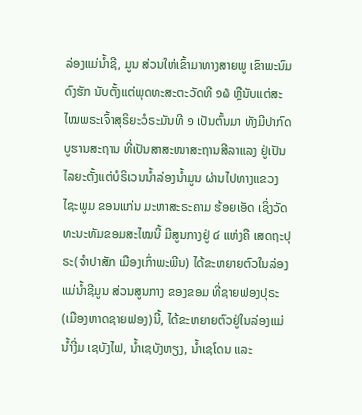ລ່ອງແມ່ນ້ຳຊີ, ມູນ ສ່ວນໃຫ່ເຂົ້າມາທາງສາຍພູ ເຂົາພະນົມດົງຮັກ ນັບຕັ້ງແຕ່ພຸດທະສະຕະວັດທີ ໑໖ ຫຼືນັບແຕ່ສະໄໝພຣະເຈົ້າສຸຣິຍະວໍຣະມັນທີ ໑ ເປັນຕົ້ນມາ ທັງມີປາກົດບູຮານສະຖານ ທີ່ເປັນສາສະໜາສະຖານສີລາແລງ ຢູ່ເປັນໄລຍະຕັ້ງແຕ່ບໍຣິເວນນ້ຳລ່ອງນ້ຳມູນ ຜ່ານໄປທາງແຂວງໄຊະພູມ ຂອນແກ່ນ ມະຫາສະຣະຄາມ ຮ້ອຍເອັດ ເຊິ່ງວັດທະນະທັມຂອມສະໄໝນີ້ ມີສູນກາງຢູ່ ໔ ແຫ່ງຄື ເສດຖະປຸຣະ(ຈຳປາສັກ ເມືອງເກົ່າພະພີນ) ໄດ້ຂະຫຍາຍຕົວໃນລ່ອງແມ່ນ້ຳຊີມູນ ສ່ວນສູນກາງ ຂອງຂອມ ທີ່ຊາຍຟອງປຸຣະ(ເມືອງຫາດຊາຍຟອງ)ນີ້, ໄດ້ຂະຫຍາຍຕົວຢູ່ໃນລ່ອງແມ່ນ້ຳງີ່ມ ເຊບັງໄຟ, ນ້ຳເຊບັງຫຽງ, ນ້ຳເຊໂດນ ແລະ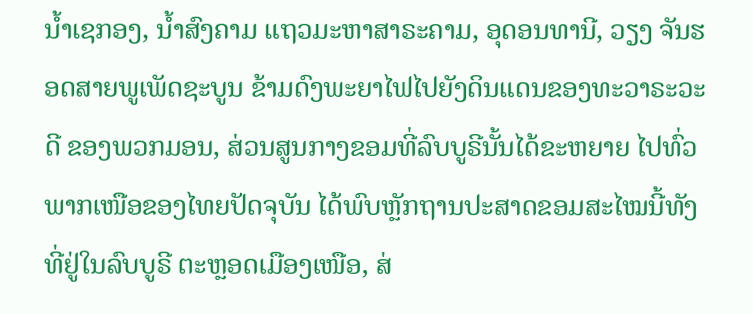ນ້ຳເຊກອງ, ນ້ຳສົງຄາມ ແຖວມະຫາສາຣະຄາມ, ອຸດອນທານີ, ວຽງ ຈັນຮອດສາຍພູເພັດຊະບູນ ຂ້າມດົງພະຍາໄຟໄປຍັງດິນແດນຂອງທະວາຣະວະດີ ຂອງພວກມອນ, ສ່ວນສູນກາງຂອມທີ່ລົບບູຣີນັ້ນໄດ້ຂະຫຍາຍ ໄປທົ່ວພາກເໜືອຂອງໄທຍປັດຈຸບັນ ໄດ້ພົບຫຼັກຖານປະສາດຂອມສະໄໝນີ້ທັງທີ່ຢູ່ໃນລົບບູຣີ ຕະຫຼອດເມືອງເໜືອ, ສ່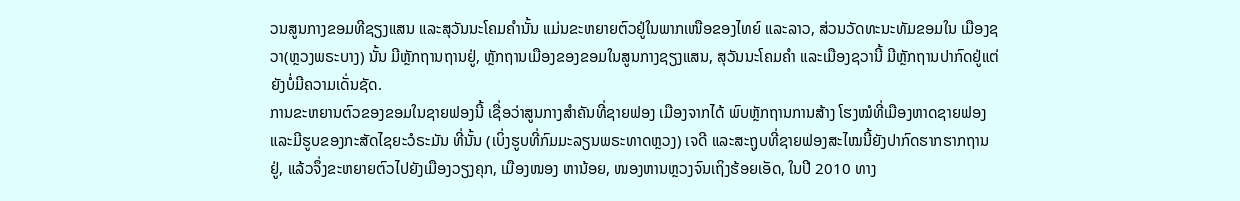ວນສູນກາງຂອມທີຊຽງແສນ ແລະສຸວັນນະໂຄມຄຳນັ້ນ ແມ່ນຂະຫຍາຍຕົວຢູ່ໃນພາກເໜືອຂອງໄທຍ໌ ແລະລາວ, ສ່ວນວັດທະນະທັມຂອມໃນ ເມືອງຊວາ(ຫຼວງພຣະບາງ) ນັ້ນ ມີຫຼັກຖານຖານຢູ່, ຫຼັກຖານເມືອງຂອງຂອມໃນສູນກາງຊຽງແສນ, ສຸວັນນະໂຄມຄຳ ແລະເມືອງຊວານີ້ ມີຫຼັກຖານປາກົດຢູ່ແຕ່ຍັງບໍ່ມີຄວາມເດັ່ນຊັດ.
ການຂະຫຍານຕົວຂອງຂອມໃນຊາຍຟອງນີ້ ເຊື່ອວ່າສູນກາງສຳຄັນທີ່ຊາຍຟອງ ເມືອງຈາກໄດ້ ພົບຫຼັກຖານການສ້າງ ໂຮງໝໍທີ່ເມືອງຫາດຊາຍຟອງ ແລະມີຮູບຂອງກະສັດໄຊຍະວໍຣະມັນ ທີ່ນັ້ນ (ເບິ່ງຮູບທີ່ກົມມະລຽນພຣະທາດຫຼວງ) ເຈດີ ແລະສະຖູບທີ່ຊາຍຟອງສະໄໝນີ້ຍັງປາກົດຮາກຮາກຖານຢູ່, ແລ້ວຈຶ່ງຂະຫຍາຍຕົວໄປຍັງເມືອງວຽງຄຸກ, ເມືອງໜອງ ຫານ້ອຍ, ໜອງຫານຫຼວງຈົນເຖິງຮ້ອຍເອັດ, ໃນປີ 2010 ທາງ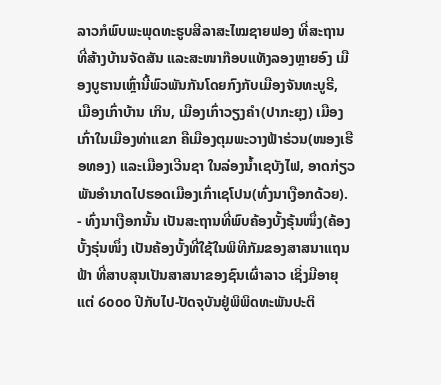ລາວກໍພົບພະພຸດທະຮູບສີລາສະໄໝຊາຍຟອງ ທີ່ສະຖານທີ່ສ້າງບ້ານຈັດສັນ ແລະສະໜາກ໊ອບແທັງລອງຫຼາຍອົງ ເມືອງບູຮານເຫຼົ່ານີ້ພົວພັນກັນໂດຍກົງກັບເມືອງຈັນທະບູຣີ, ເມືອງເກົ່າບ້ານ ເກິນ, ເມືອງເກົ່າວຽງຄຳ(ປາກະຍຸງ) ເມືອງເກົ່າໃນເມືອງທ່າແຂກ ຄືເມືອງຕຸມພະວາງຟ້າຮ່ວນ(ໜອງເຮືອທອງ) ແລະເມືອງເວີນຊາ ໃນລ່ອງນ້ຳເຊບັງໄຟ, ອາດກ່ຽວພັນອຳນາດໄປຮອດເມືອງເກົ່າເຊໂປນ(ທົ່ງນາເງືອກດ້ວຍ).
- ທົ່ງນາເງືອກນັ້ນ ເປັນສະຖານທີ່ພົບຄ້ອງບັ້ງຣຸ້ນໜຶ່ງ(ຄ້ອງບັ້ງຣຸ່ນໜຶ່ງ ເປັນຄ້ອງບັ້ງທີ່ໃຊ້ໃນພິທີກັມຂອງສາສນາແຖນຟ້າ ທີ່ສາບສຸນເປັນສາສນາຂອງຊົນເຜົ່າລາວ ເຊິ່ງມີອາຍຸແຕ່ ໒໐໐໐ ປີກັບໄປ-ປັດຈຸບັນຢູ່ພິພິດທະພັນປະຕິ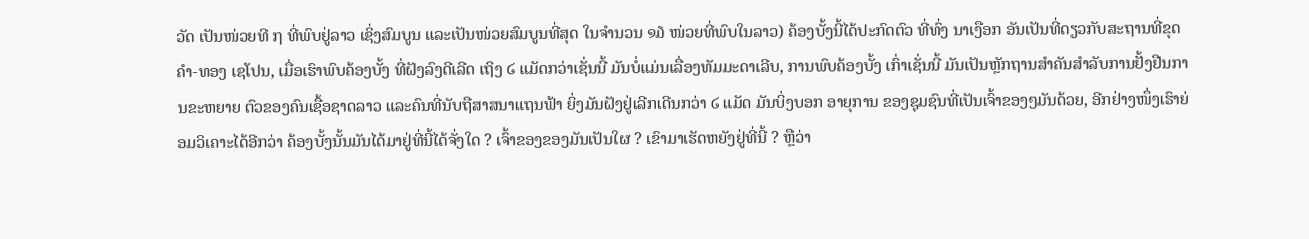ວັດ ເປັນໜ່ວຍທີ ໗ ທີ່ພົບຢູ່ລາວ ເຊິ່ງສົມບູນ ແລະເປັນໜ່ວຍສົມບູນທີ່ສຸດ ໃນຈຳນວນ ໑໓ ໜ່ວຍທີ່ພົບໃນລາວ) ຄ້ອງບັ້ງນີ້ໄດ້ປະກົດຕົວ ທີ່ທົ່ງ ນາເງືອກ ອັນເປັນທີ່ດຽວກັບສະຖານທີ່ຂຸດຄຳ-ທອງ ເຊໂປນ, ເມື່ອເຮົາພົບຄ້ອງບັ້ງ ທີ່ຝັງລົງດີເລີດ ເຖິງ ໒ ແມັດກວ່າເຊັ່ນນີ້ ມັນບໍ່ແມ່ນເລື່ອງທັມມະດາເລີບ, ການພົບຄ້ອງບັ້ງ ເກົ່າເຊັ່ນນີ້ ມັນເປັນຫຼັກຖານສຳຄັນສຳລັບການຢັ້ງຢືນການຂະຫຍາຍ ຕົວຂອງຄົນເຊື້ອຊາດລາວ ແລະຄົນທີ່ນັບຖືສາສນາແຖນຟ້າ ຍິ່ງມັນຝັງຢູ່ເລີກເດີນກວ່າ ໒ ແມັດ ມັນບິ່ງບອກ ອາຍຸການ ຂອງຊຸມຊົນທີ່ເປັນເຈົ້າຂອງໆມັນດ້ວຍ, ອີກຢ່າງໜຶ່ງເຮົາຍ່ອມວິເຄາະໄດ້ອີກວ່າ ຄ້ອງບັ້ງນັ້ນມັນໄດ້ມາຢູ່ທີ່ນີ້ໄດ້ຈັ່ງໃດ ? ເຈົ້າຂອງຂອງມັນເປັນໃຜ ? ເຂົາມາເຮັດຫຍັງຢູ່ທີ່ນີ້ ? ຫຼືວ່າ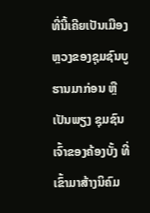ທີ່ນີ້ເຄີຍເປັນເມືອງຫຼວງຂອງຊຸມຊົນບູຮານມາກ່ອນ ຫຼືເປັນພຽງ ຊຸມຊົນ ເຈົ້າຂອງຄ້ອງບັ້ງ ທີ່ເຂົ້າມາສ້າງນິຄົມ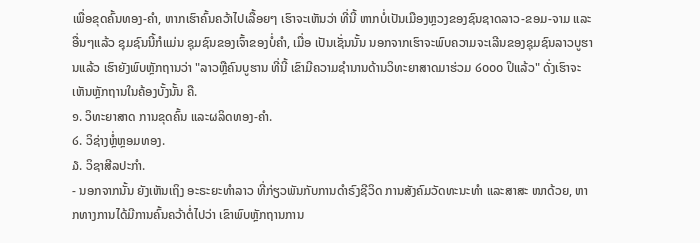ເພື່ອຂຸດຄົ້ນທອງ-ຄຳ, ຫາກເຮົາຄົ້ນຄວ້າໄປເລື້ອຍໆ ເຮົາຈະເຫັນວ່າ ທີ່ນີ້ ຫາກບໍ່ເປັນເມືອງຫຼວງຂອງຊົນຊາດລາວ-ຂອມ-ຈາມ ແລະອື່ນໆແລ້ວ ຊຸມຊົນນີ້ກໍແມ່ນ ຊຸມຊົນຂອງເຈົ້າຂອງບໍ່ຄຳ, ເມື່ອ ເປັນເຊັ່ນນັ້ນ ນອກຈາກເຮົາຈະພົບຄວາມຈະເລີນຂອງຊຸມຊົນລາວບູຮານແລ້ວ ເຮົາຍັງພົບຫຼັກຖານວ່າ "ລາວຫຼືຄົນບູຮານ ທີ່ນີ້ ເຂົາມີຄວາມຊຳນານດ້ານວິທະຍາສາດມາຮ່ວມ ໒໐໐໐ ປິແລ້ວ" ດັ່ງເຮົາຈະເຫັນຫຼັກຖານໃນຄ້ອງບັ້ງນັ້ນ ຄື.
໑. ວິທະຍາສາດ ການຂຸດຄົ້ນ ແລະຜລິດທອງ-ຄຳ.
໒. ວິຊ່າງຫຼໍ່ຫຼອມທອງ.
໓. ວິຊາສີລປະກຳ.
- ນອກຈາກນັ້ນ ຍັງເຫັນເຖິງ ອະຣະຍະທຳລາວ ທີ່ກ່ຽວພັນກັບການດຳຣົງຊີວິດ ການສັງຄົມວັດທະນະທຳ ແລະສາສະ ໜາດ້ວຍ, ຫາກທາງການໄດ້ມີການຄົ້ນຄວ້າຕໍ່ໄປວ່າ ເຂົາພົບຫຼັກຖານການ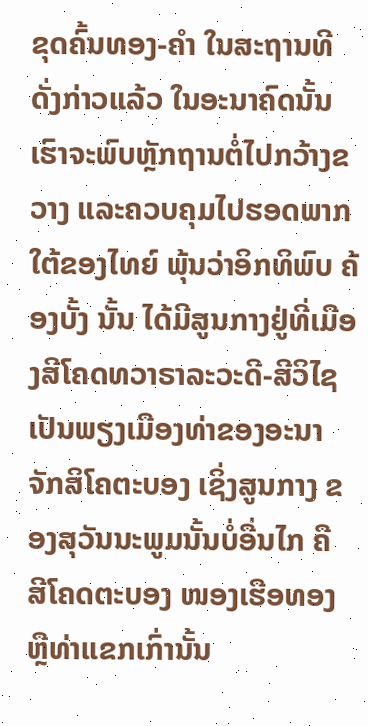ຂຸດຄົ້ນທອງ-ຄຳ ໃນສະຖານທີດັ່ງກ່າວແລ້ວ ໃນອະນາຄົດນັ້ນ ເຮົາຈະພົບຫຼັກຖານຕໍ່ໄປກວ້າງຂວາງ ແລະຄວບຄຸມໄປຮອດພາກໃຕ້ຂອງໄທຍ໌ ພຸ້ນວ່າອິກທິພົບ ຄ້ອງບັ້ງ ນັ້ນ ໄດ້ມີສູນກາງຢູ່ທີ່ເມືອງສີໂຄດທວາຣາລະວະດີ-ສີວິໄຊ ເປັນພຽງເມືອງທ່າຂອງອະນາຈັກສິໂຄຕະບອງ ເຊິ່ງສູນກາງ ຂອງສຸວັນນະພູມນັ້ນບໍ່ອື່ນໄກ ຄື ສີໂຄດຕະບອງ ໜອງເຮືອທອງ ຫຼືທ່າແຂກເກົ່ານັ້ນ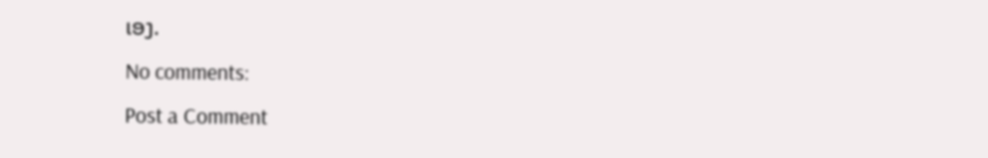ເອງ.
No comments:
Post a Comment